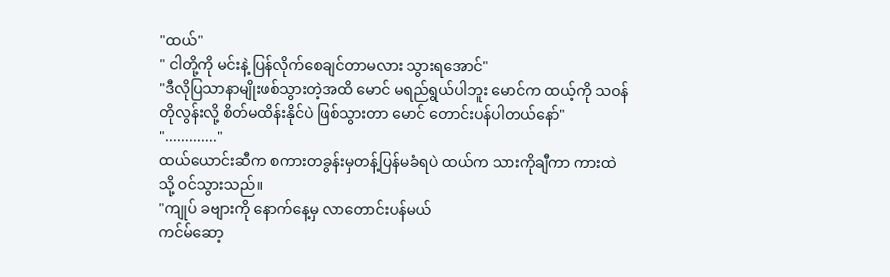"ထယ်"
" ငါတို့ကို မင်းနဲ့ ပြန်လိုက်စေချင်တာမလား သွားရအောင်"
"ဒီလိုပြသာနာမျိုးဖစ်သွားတဲ့အထိ မောင် မရည်ရွယ်ပါဘူး မောင်က ထယ့်ကို သဝန်တိုလွန်းလို့ စိတ်မထိန်းနိုင်ပဲ ဖြစ်သွားတာ မောင် တောင်းပန်ပါတယ်နော်"
"............."
ထယ်ယောင်းဆီက စကားတခွန်းမှတန့်ပြန်မခံရပဲ ထယ်က သားကိုချီကာ ကားထဲသို့ ဝင်သွားသည်။
"ကျုပ် ခဗျားကို နောက်နေ့မှ လာတောင်းပန်မယ်
ကင်မ်ဆော့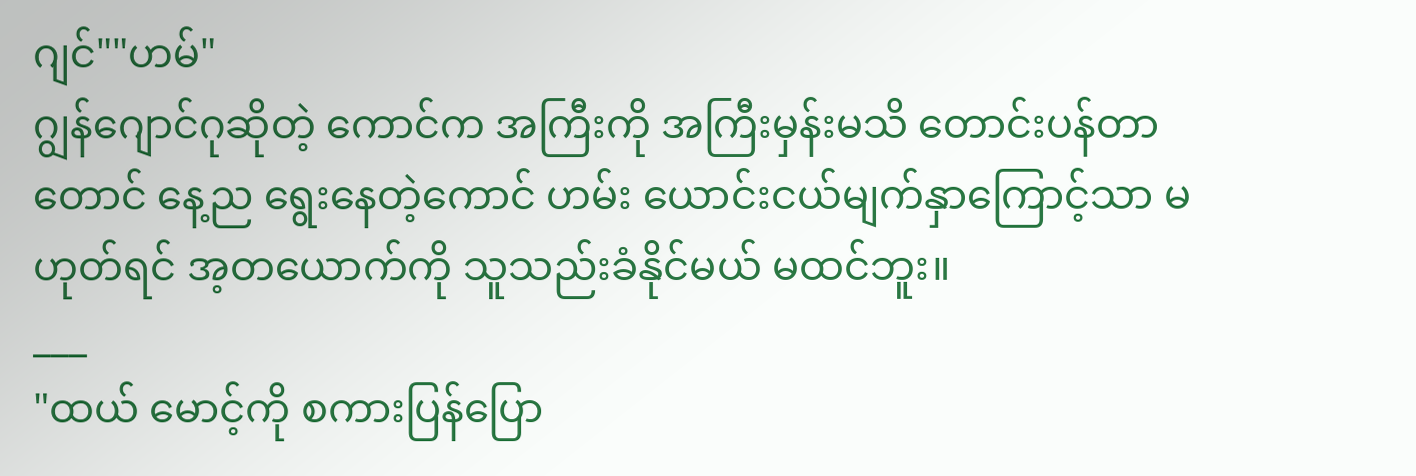ဂျင်""ဟမ်"
ဂျွန်ဂျောင်ဂုဆိုတဲ့ ကောင်က အကြီးကို အကြီးမှန်းမသိ တောင်းပန်တာတောင် နေ့ည ရွေးနေတဲ့ကောင် ဟမ်း ယောင်းငယ်မျက်နှာကြောင့်သာ မဟုတ်ရင် အ့တယောက်ကို သူသည်းခံနိုင်မယ် မထင်ဘူး။
___
"ထယ် မောင့်ကို စကားပြန်ပြော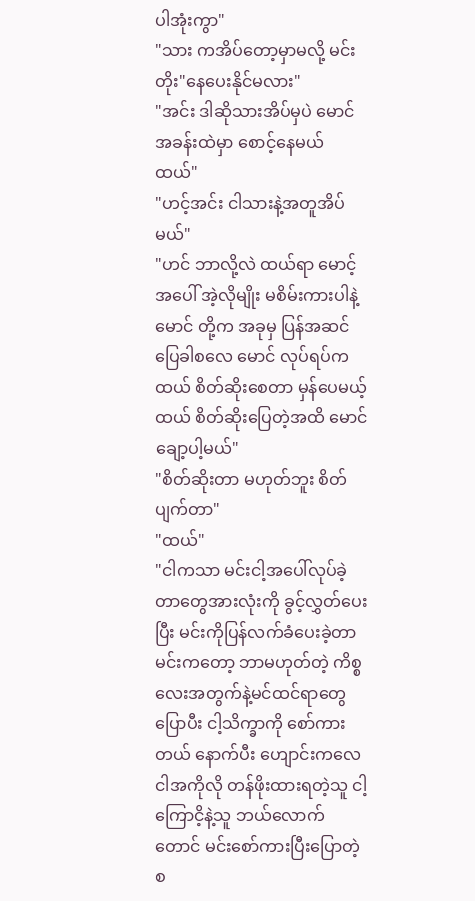ပါအုံးကွာ"
"သား ကအိပ်တော့မှာမလို့ မင်း တိုး"နေပေးနိုင်မလား"
"အင်း ဒါဆိုသားအိပ်မှပဲ မောင်အခန်းထဲမှာ စောင့်နေမယ် ထယ်"
"ဟင့်အင်း ငါသားနဲ့အတူအိပ်မယ်"
"ဟင် ဘာလို့လဲ ထယ်ရာ မောင့်အပေါ် အဲ့လိုမျိုး မစိမ်းကားပါနဲ့ မောင် တို့က အခုမှ ပြန်အဆင်ပြေခါစလေ မောင် လုပ်ရပ်က ထယ် စိတ်ဆိုးစေတာ မှန်ပေမယ့် ထယ် စိတ်ဆိုးပြေတဲ့အထိ မောင် ချော့ပါ့မယ်"
"စိတ်ဆိုးတာ မဟုတ်ဘူး စိတ်ပျက်တာ"
"ထယ်"
"ငါကသာ မင်းငါ့အပေါ်လုပ်ခဲ့တာတွေအားလုံးကို ခွင့်လွှတ်ပေးပြီး မင်းကိုပြန်လက်ခံပေးခဲ့တာ မင်းကတော့ ဘာမဟုတ်တဲ့ ကိစ္စလေးအတွက်နဲ့မင်ထင်ရာတွေပြောပီး ငါ့သိက္ခာကို စော်ကားတယ် နောက်ပီး ဟျောင်းကလေ ငါအကိုလို တန်ဖိုးထားရတဲ့သူ ငါ့ကြောငိ့နဲ့သူ ဘယ်လောက်တောင် မင်းစော်ကားပြီးပြောတဲ့စ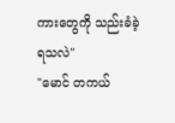ကားတွေကို သည်းခံခဲ့ရသလဲ"
"မောင် တကယ်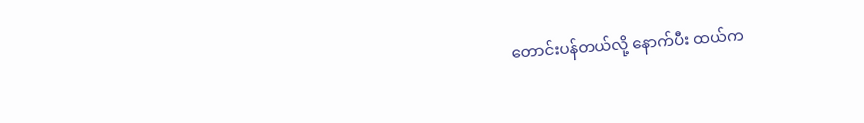တောင်းပန်တယ်လို့ နောက်ပီး ထယ်က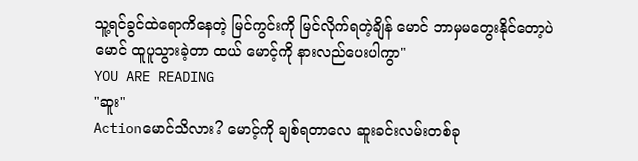သူ့ရင်ခွင်ထဲရောကိနေတဲ့ မြင်ကွင်းကို မြင်လိုက်ရတဲ့ချိန် မောင် ဘာမှမတွေးနိုင်တော့ပဲ မောင် ထူပူသွားခဲ့တာ ထယ် မောင့်ကို နားလည်ပေးပါကွာ"
YOU ARE READING
"ဆူး"
Actionမောင်သိလား? မောင့်ကို ချစ်ရတာလေ ဆူးခင်းလမ်းတစ်ခု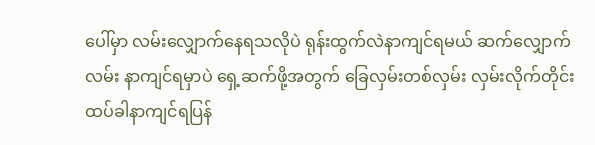ပေါ်မှာ လမ်းလျှောက်နေရသလိုပဲ ရုန်းထွက်လဲနာကျင်ရမယ် ဆက်လျှောက်လမ်း နာကျင်ရမှာပဲ ရှေ့ဆက်ဖို့အတွက် ခြေလှမ်းတစ်လှမ်း လှမ်းလိုက်တိုင်း ထပ်ခါနာကျင်ရပြန်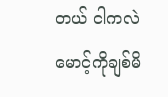တယ် ငါကလဲ မောင့်ကိုချစ်မိ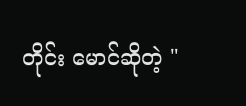တိုင်း မောင်ဆိုတဲ့ "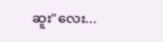ဆူး"လေး...